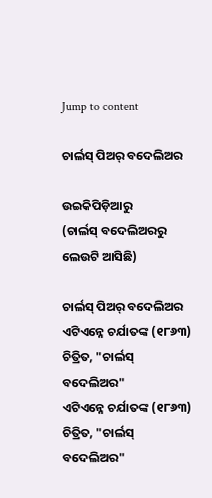Jump to content

ଚାର୍ଲସ୍ ପିଅର୍ ବଦେଲିଅର

ଉଇକିପିଡ଼ିଆ‌ରୁ
(ଚାର୍ଲସ୍ ବଦେଲିଅରରୁ ଲେଉଟି ଆସିଛି)

ଚାର୍ଲସ୍ ପିଅର୍ ବଦେଲିଅର
ଏଟିଏନ୍ନେ ଚର୍ଯାତଙ୍କ (୧୮୬୩) ଚିତ୍ରିତ, "ଚାର୍ଲସ୍ ବଦେଲିଅର"
ଏଟିଏନ୍ନେ ଚର୍ଯାତଙ୍କ (୧୮୬୩) ଚିତ୍ରିତ, "ଚାର୍ଲସ୍ ବଦେଲିଅର"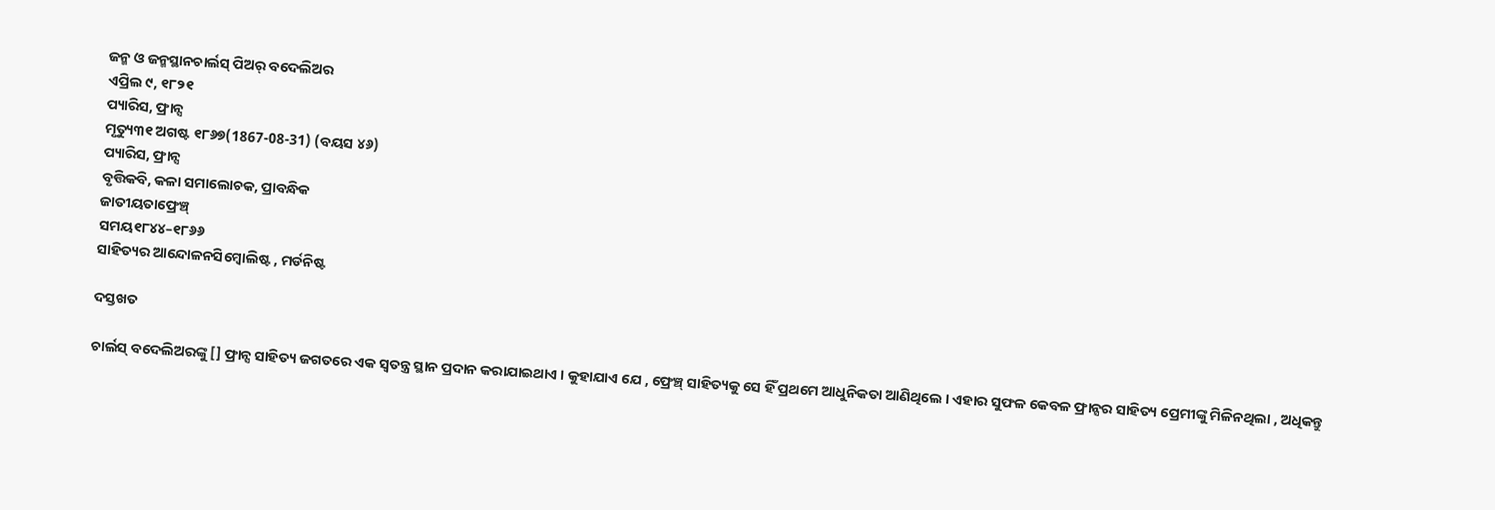ଜନ୍ମ ଓ ଜନ୍ମସ୍ଥାନଚାର୍ଲସ୍ ପିଅର୍ ବଦେଲିଅର
ଏପ୍ରିଲ ୯, ୧୮୨୧
ପ୍ୟାରିସ, ଫ୍ରାନ୍ସ
ମୃତ୍ୟୁ୩୧ ଅଗଷ୍ଟ ୧୮୬୭(1867-08-31) (ବୟସ ୪୬)
ପ୍ୟାରିସ, ଫ୍ରାନ୍ସ
ବୃତ୍ତିକବି, କଳା ସମାଲୋଚକ, ପ୍ରାବନ୍ଧିକ
ଜାତୀୟତାଫ୍ରେଞ୍ଚ୍
ସମୟ୧୮୪୪–୧୮୬୬
ସାହିତ୍ୟର ଆନ୍ଦୋଳନସିମ୍ବୋଲିଷ୍ଟ , ମର୍ଡନିଷ୍ଟ

ଦସ୍ତଖତ

ଚାର୍ଲସ୍ ବଦେଲିଅରଙ୍କୁ [] ଫ୍ରାନ୍ସ ସାହିତ୍ୟ ଜଗତରେ ଏକ ସ୍ୱତନ୍ତ୍ର ସ୍ଥାନ ପ୍ରଦାନ କରାଯାଇଥାଏ । କୁହାଯାଏ ଯେ , ଫ୍ରେଞ୍ଚ୍ ସାହିତ୍ୟକୁ ସେ ହିଁ ପ୍ରଥମେ ଆଧୁନିକତା ଆଣିଥିଲେ । ଏହାର ସୁଫଳ କେବଳ ଫ୍ରାନ୍ସର ସାହିତ୍ୟ ପ୍ରେମୀଙ୍କୁ ମିଳିନଥିଲା , ଅଧିକନ୍ତୁ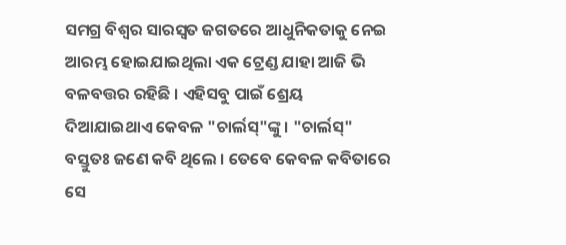ସମଗ୍ର ବିଶ୍ୱର ସାରସ୍ୱତ ଜଗତରେ ଆଧୁନିକତାକୁ ନେଇ ଆରମ୍ଭ ହୋଇଯାଇଥିଲା ଏକ ଟ୍ରେଣ୍ଡ ଯାହା ଆଜି ଭି ବଳବତ୍ତର ରହିଛି । ଏହିସବୁ ପାଇଁ ଶ୍ରେୟ ଦିଆଯାଇଥାଏ କେବଳ "ଚାର୍ଲସ୍"ଙ୍କୁ । "ଚାର୍ଲସ୍" ବସ୍ତୁତଃ ଜଣେ କବି ଥିଲେ । ତେବେ କେବଳ କବିତାରେ ସେ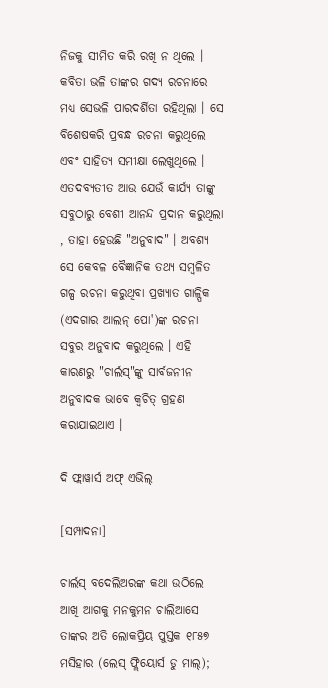ନିଜକୁ ସୀମିତ କରି ରଖି ନ ଥିଲେ । କବିତା ଭଳି ତାଙ୍କର ଗଦ୍ୟ ରଚନାରେ ମଧ୍ୟ ସେଭଳି ପାରଦର୍ଶିତା ରହିଥିଲା । ସେ ବିଶେଷକରି ପ୍ରବନ୍ଧ ରଚନା କରୁଥିଲେ ଏବଂ ସାହିତ୍ୟ ସମୀକ୍ଷା ଲେଖୁଥିଲେ । ଏତଦବ୍ୟତୀତ ଆଉ ଯେଉଁ କାର୍ଯ୍ୟ ତାଙ୍କୁ ସବୁଠାରୁ ବେଶୀ ଆନନ୍ଦ ପ୍ରଦାନ କରୁଥିଲା , ତାହା ହେଉଛି "ଅନୁବାଦ" । ଅବଶ୍ୟ ସେ କେବଳ ବୈଜ୍ଞାନିକ ତଥ୍ୟ ସମ୍ବଳିତ ଗଳ୍ପ ରଚନା କରୁଥିବା ପ୍ରଖ୍ୟାତ ଗାଳ୍ପିକ (ଏଦଗାର ଆଲନ୍ ପୋ')ଙ୍କ ରଚନା ସବୁର ଅନୁବାଦ କରୁଥିଲେ । ଏହି କାରଣରୁ "ଚାର୍ଲସ୍"ଙ୍କୁ ସାର୍ବଜନୀନ ଅନୁବାଦକ ଭାବେ କ୍ୱଚିତ୍ ଗ୍ରହଣ କରାଯାଇଥାଏ ।

ଦି ଫ୍ଲାୱାର୍ସ ଅଫ୍ ଏଭିଲ୍

[ସମ୍ପାଦନା]

ଚାର୍ଲସ୍ ବଦେଲିଅରଙ୍କ କଥା ଉଠିଲେ ଆଖି ଆଗକୁ ମନକୁମନ ଚାଲିଆସେ ତାଙ୍କର ଅତି ଲୋକପ୍ରିୟ ପୁସ୍ତକ ୧୮୫୭ ମସିହାର (ଲେସ୍ ଫ୍ଲିୟୋର୍ସ ଡୁ ମାଲ୍);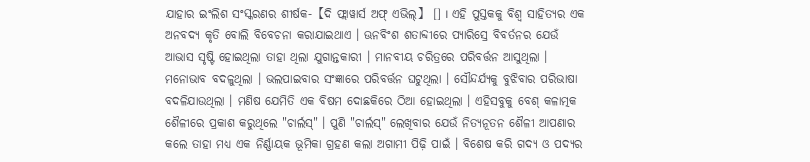ଯାହାର ଇଂଲିଶ ସଂସ୍କରଣର ଶୀର୍ଷକ-【ଦି ଫ୍ଲାୱାର୍ସ ଅଫ୍ ଏଭିଲ୍】 [] । ଏହି ପୁସ୍ତକକୁ ବିଶ୍ୱ ସାହିତ୍ୟର ଏକ ଅନବଦ୍ୟ କୃତି ବୋଲି ବିବେଚନା କରାଯାଇଥାଏ । ଊନବିଂଶ ଶତାବ୍ଦୀରେ ପ୍ୟାରିସ୍ରେ ବିବର୍ତନର ଯେଉଁ ଆଭାସ ସୃଷ୍ଟି ହୋଇଥିଲା ତାହା ଥିଲା ଯୁଗାନ୍ତକାରୀ । ମାନବୀୟ ଚରିତ୍ରରେ ପରିବର୍ତ୍ତନ ଆସୁଥିଲା । ମନୋଭାବ ବଦଳୁଥିଲା । ଭଲପାଇବାର ସଂଜ୍ଞାରେ ପରିବର୍ତ୍ତନ ଘଟୁଥିଲା । ସୌନ୍ଦର୍ଯ୍ୟକୁ ବୁଝିବାର ପରିଭାଷା ବଦଳିଯାଉଥିଲା । ମଣିଷ ଯେମିତି ଏକ ବିଷମ ଦୋଛକିରେ ଠିଆ ହୋଇଥିଲା । ଏହିସବୁକୁ ବେଶ୍ କଳାତ୍ମକ ଶୈଳୀରେ ପ୍ରକାଶ କରୁଥିଲେ "ଚାର୍ଲସ୍" । ପୁଣି "ଚାର୍ଲସ୍" ଲେଖିବାର ଯେଉଁ ନିତ୍ୟନୂତନ ଶୈଳୀ ଆପଣାର କଲେ ତାହା ମଧ୍ୟ ଏକ ନିର୍ଣ୍ଣାୟକ ଭୂମିକା ଗ୍ରହଣ କଲା ଅଗାମୀ ପିଢ଼ି ପାଇଁ । ବିଶେଷ କରି ଗଦ୍ୟ ଓ ପଦ୍ୟର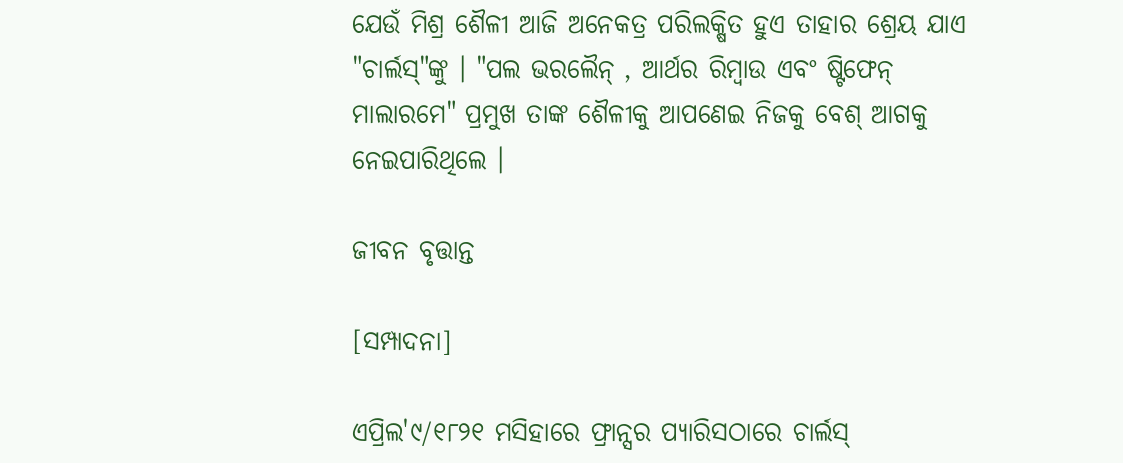ଯେଉଁ ମିଶ୍ର ଶୈଳୀ ଆଜି ଅନେକତ୍ର ପରିଲକ୍ଷିତ ହୁଏ ତାହାର ଶ୍ରେୟ ଯାଏ "ଚାର୍ଲସ୍"ଙ୍କୁ । "ପଲ ଭରଲୈନ୍ , ଆର୍ଥର ରିମ୍ବାଉ ଏବଂ ଷ୍ଟିଫେନ୍ ମାଲାରମେ" ପ୍ରମୁଖ ତାଙ୍କ ଶୈଳୀକୁ ଆପଣେଇ ନିଜକୁ ବେଶ୍ ଆଗକୁ ନେଇପାରିଥିଲେ ।

ଜୀବନ ବୃତ୍ତାନ୍ତ

[ସମ୍ପାଦନା]

ଏପ୍ରିଲ'୯/୧୮୨୧ ମସିହାରେ ଫ୍ରାନ୍ସର ପ୍ୟାରିସଠାରେ ଚାର୍ଲସ୍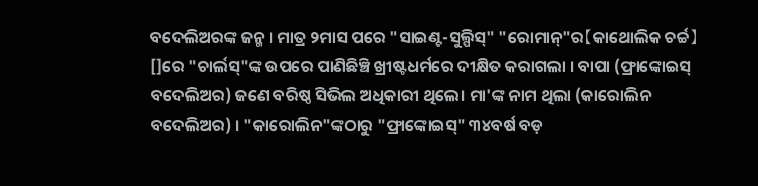ବଦେଲିଅରଙ୍କ ଜନ୍ମ । ମାତ୍ର ୨ମାସ ପରେ "ସାଇଣ୍ଟ-ସୁଲ୍ପିସ୍" "ରୋମାନ୍"ର【କାଥୋଲିକ ଚର୍ଚ୍ଚ】[]ରେ "ଚାର୍ଲସ୍"ଙ୍କ ଉପରେ ପାଣିଛିଞ୍ଚି ଖ୍ରୀଷ୍ଟଧର୍ମରେ ଦୀକ୍ଷିତ କରାଗଲା । ବାପା (ଫ୍ରାଙ୍କୋଇସ୍ ବଦେଲିଅର) ଜଣେ ବରିଷ୍ଠ ସିଭିଲ ଅଧିକାରୀ ଥିଲେ। ମା'ଙ୍କ ନାମ ଥିଲା (କାରୋଲିନ ବଦେଲିଅର) । "କାରୋଲିନ"ଙ୍କଠାରୁ "ଫ୍ରାଙ୍କୋଇସ୍" ୩୪ବର୍ଷ ବଡ଼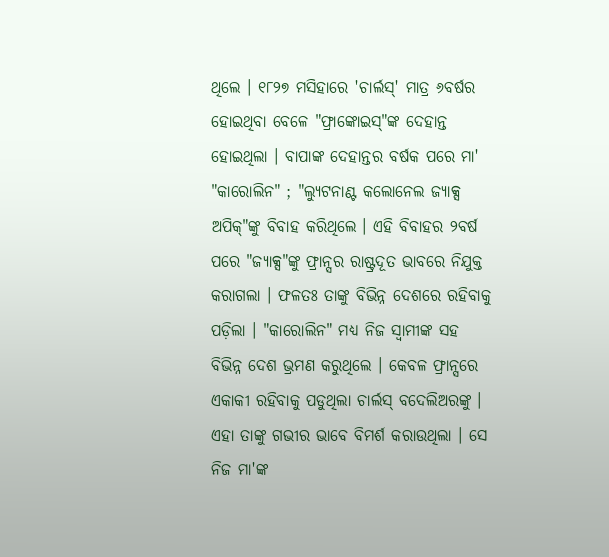ଥିଲେ । ୧୮୨୭ ମସିହାରେ 'ଚାର୍ଲସ୍' ମାତ୍ର ୬ବର୍ଷର ହୋଇଥିବା ବେଳେ "ଫ୍ରାଙ୍କୋଇସ୍"ଙ୍କ ଦେହାନ୍ତ ହୋଇଥିଲା । ବାପାଙ୍କ ଦେହାନ୍ତର ବର୍ଷକ ପରେ ମା' "କାରୋଲିନ" ; "ଲ୍ୟୁଟନାଣ୍ଟ କଲୋନେଲ ଜ୍ୟାକ୍ସ ଅପିକ୍"ଙ୍କୁ ବିବାହ କରିଥିଲେ । ଏହି ବିବାହର ୨ବର୍ଷ ପରେ "ଜ୍ୟାକ୍ସ"ଙ୍କୁ ଫ୍ରାନ୍ସର ରାଷ୍ଟ୍ରଦୂତ ଭାବରେ ନିଯୁକ୍ତ କରାଗଲା । ଫଳତଃ ତାଙ୍କୁ ବିଭିନ୍ନ ଦେଶରେ ରହିବାକୁ ପଡ଼ିଲା । "କାରୋଲିନ" ମଧ୍ୟ ନିଜ ସ୍ୱାମୀଙ୍କ ସହ ବିଭିନ୍ନ ଦେଶ ଭ୍ରମଣ କରୁଥିଲେ । କେବଳ ଫ୍ରାନ୍ସରେ ଏକାକୀ ରହିବାକୁ ପଡୁଥିଲା ଚାର୍ଲସ୍ ବଦେଲିଅରଙ୍କୁ । ଏହା ତାଙ୍କୁ ଗଭୀର ଭାବେ ବିମର୍ଶ କରାଉଥିଲା । ସେ ନିଜ ମା'ଙ୍କ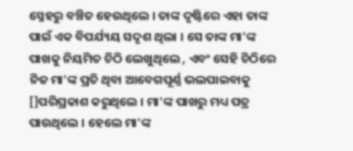ସ୍ନେହରୁ ବଞ୍ଚିତ ହେଉଥିଲେ । ତାଙ୍କ ଦୃଷ୍ଟିରେ ଏହା ତାଙ୍କ ପାଇଁ ଏକ ବିପର୍ଯ୍ୟୟ ସଦୃଶ ଥିଲା । ସେ ତାଙ୍କ ମା'ଙ୍କ ପାଖକୁ ନିୟମିତ ଚିଠି ଲେଖୁଥିଲେ , ଏବଂ ସେହି ଚିଠିରେ ନିଜ ମା'ଙ୍କ ପ୍ରତି ଥିବା ଆବେଗପୂର୍ଣ୍ଣ ଭଲପାଇବାକୁ []ପରିପ୍ରକାଶ କରୁଥିଲେ । ମା'ଙ୍କ ପାଖରୁ ମଧ୍ୟ ପତ୍ର ପାଉଥିଲେ । ହେଲେ ମା'ଙ୍କ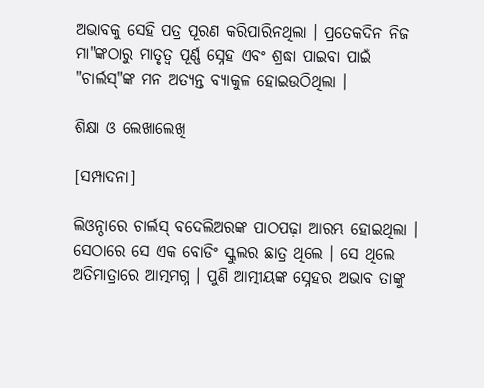ଅଭାବକୁ ସେହି ପତ୍ର ପୂରଣ କରିପାରିନଥିଲା । ପ୍ରତେକଦିନ ନିଜ ମା"ଙ୍କଠାରୁ ମାତୃତ୍ୱ ପୂର୍ଣ୍ଣ ସ୍ନେହ ଏବଂ ଶ୍ରଦ୍ଧା ପାଇବା ପାଇଁ "ଚାର୍ଲସ୍"ଙ୍କ ମନ ଅତ୍ୟନ୍ତ ବ୍ୟାକୁଳ ହୋଇଉଠିଥିଲା ।

ଶିକ୍ଷା ଓ ଲେଖାଲେଖି

[ସମ୍ପାଦନା]

ଲିଓନ୍ଠାରେ ଚାର୍ଲସ୍ ବଦେଲିଅରଙ୍କ ପାଠପଢ଼ା ଆରମ୍ଭ ହୋଇଥିଲା । ସେଠାରେ ସେ ଏକ ବୋଡିଂ ସ୍କୁଲର ଛାତ୍ର ଥିଲେ । ସେ ଥିଲେ ଅତିମାତ୍ରାରେ ଆତ୍ମମଗ୍ନ । ପୁଣି ଆତ୍ମୀୟଙ୍କ ସ୍ନେହର ଅଭାବ ତାଙ୍କୁ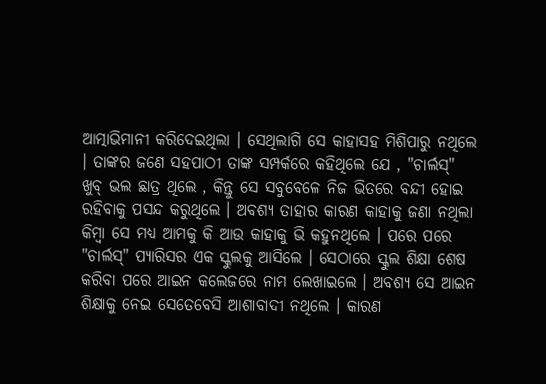ଆତ୍ମାଭିମାନୀ କରିଦେଇଥିଲା । ସେଥିଲାଗି ସେ କାହାସହ ମିଶିପାରୁ ନଥିଲେ । ତାଙ୍କର ଜଣେ ସହପାଠୀ ତାଙ୍କ ସମ୍ପର୍କରେ କହିଥିଲେ ଯେ , "ଚାର୍ଲସ୍" ଖୁବ୍ ଭଲ ଛାତ୍ର ଥିଲେ , କିନ୍ତୁ ସେ ସବୁବେଳେ ନିଜ ଭିତରେ ବନ୍ଦୀ ହୋଇ ରହିବାକୁ ପସନ୍ଦ କରୁଥିଲେ । ଅବଶ୍ୟ ତାହାର କାରଣ କାହାକୁ ଜଣା ନଥିଲା କିମ୍ବା ସେ ମଧ୍ୟ ଆମକୁ କି ଆଉ କାହାକୁ ଭି କହୁନଥିଲେ । ପରେ ପରେ "ଚାର୍ଲସ୍" ପ୍ୟାରିସର ଏକ ସ୍କୁଲକୁ ଆସିଲେ । ସେଠାରେ ସ୍କୁଲ ଶିକ୍ଷା ଶେଷ କରିବା ପରେ ଆଇନ କଲେଜରେ ନାମ ଲେଖାଇଲେ । ଅବଶ୍ୟ ସେ ଆଇନ ଶିକ୍ଷାକୁ ନେଇ ସେତେବେସି ଆଶାବାଦୀ ନଥିଲେ । କାରଣ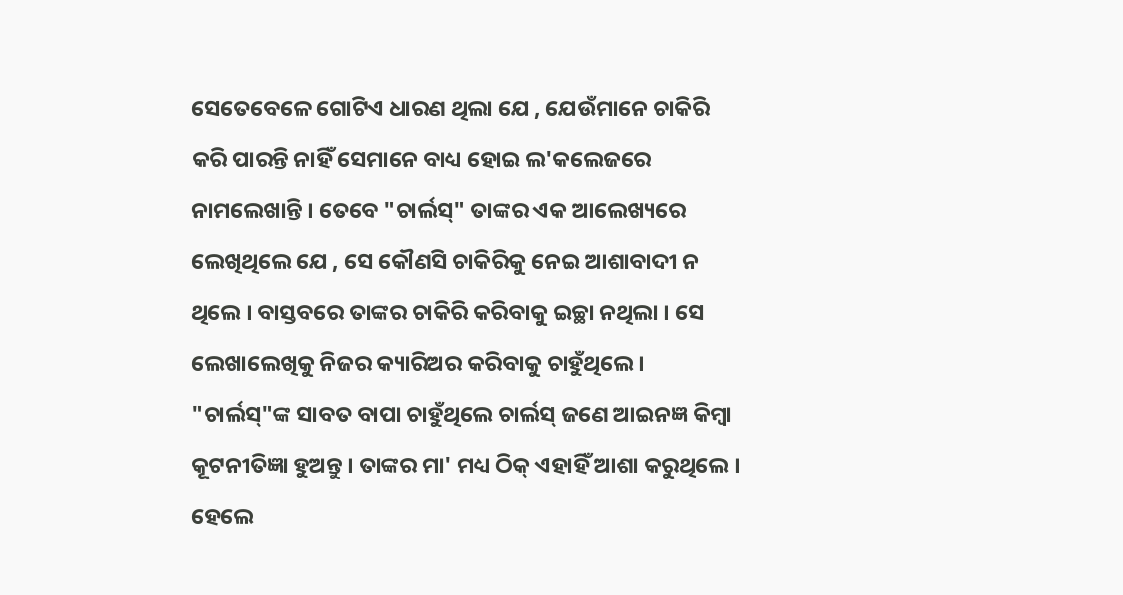ସେତେବେଳେ ଗୋଟିଏ ଧାରଣ ଥିଲା ଯେ , ଯେଉଁମାନେ ଚାକିରି କରି ପାରନ୍ତି ନାହିଁ ସେମାନେ ବାଧ୍ୟ ହୋଇ ଲ'କଲେଜରେ ନାମଲେଖାନ୍ତି । ତେବେ "ଚାର୍ଲସ୍" ତାଙ୍କର ଏକ ଆଲେଖ୍ୟରେ ଲେଖିଥିଲେ ଯେ , ସେ କୌଣସି ଚାକିରିକୁ ନେଇ ଆଶାବାଦୀ ନ ଥିଲେ । ବାସ୍ତବରେ ତାଙ୍କର ଚାକିରି କରିବାକୁ ଇଚ୍ଛା ନଥିଲା । ସେ ଲେଖାଲେଖିକୁ ନିଜର କ୍ୟାରିଅର କରିବାକୁ ଚାହୁଁଥିଲେ । "ଚାର୍ଲସ୍"ଙ୍କ ସାବତ ବାପା ଚାହୁଁଥିଲେ ଚାର୍ଲସ୍ ଜଣେ ଆଇନଜ୍ଞ କିମ୍ବା କୂଟନୀତିଜ୍ଞା ହୁଅନ୍ତୁ । ତାଙ୍କର ମା' ମଧ୍ୟ ଠିକ୍ ଏହାହିଁ ଆଶା କରୁଥିଲେ । ହେଲେ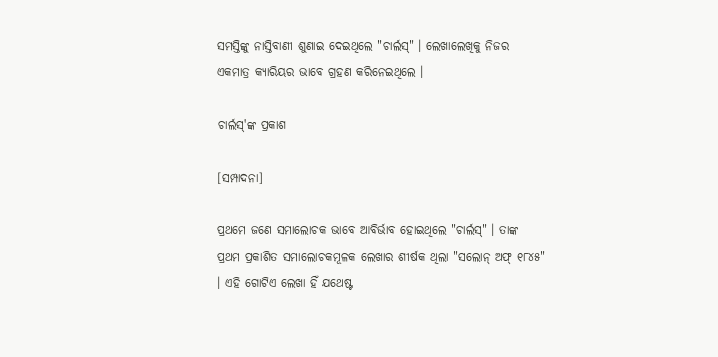ସମସ୍ତିଙ୍କୁ ନାସ୍ତିବାଣୀ ଶୁଣାଇ ଦେଇଥିଲେ "ଚାର୍ଲସ୍" । ଲେଖାଲେଖିକୁ ନିଜର ଏକମାତ୍ର କ୍ୟାରିୟର ଭାବେ ଗ୍ରହଣ କରିନେଇଥିଲେ ।

ଚାର୍ଲସ୍'ଙ୍କ ପ୍ରକାଶ

[ସମ୍ପାଦନା]

ପ୍ରଥମେ ଜଣେ ସମାଲୋଚକ ଭାବେ ଆବିର୍ଭାବ ହୋଇଥିଲେ "ଚାର୍ଲସ୍" । ତାଙ୍କ ପ୍ରଥମ ପ୍ରକାଶିତ ସମାଲୋଚକମୂଳକ ଲେଖାର ଶୀର୍ଷକ ଥିଲା "ସଲୋନ୍ ଅଫ୍ ୧୮୪୫" । ଏହି ଗୋଟିଏ ଲେଖା ହିଁ ଯଥେଷ୍ଟ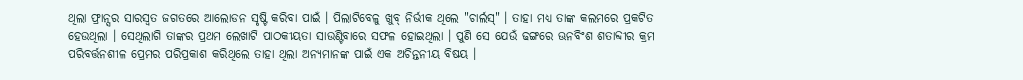ଥିଲା ଫ୍ରାନ୍ସର ସାରସ୍ୱତ ଜଗତରେ ଆଲୋଡନ ସୃଷ୍ଟି କରିବା ପାଇଁ । ପିଲାଟିବେଳୁ ଖୁବ୍ ନିର୍ଭୀକ ଥିଲେ "ଚାର୍ଲସ୍" । ତାହା ମଧ୍ୟ ତାଙ୍କ କଲମରେ ପ୍ରକଟିତ ହେଉଥିଲା । ସେଥିଲାଗି ତାଙ୍କର ପ୍ରଥମ ଲେଖାଟି ପାଠକୀୟତା ସାଉଣ୍ଟିବାରେ ସଫଳ ହୋଇଥିଲା । ପୁଣି ସେ ଯେଉଁ ଢଙ୍ଗରେ ଊନବିଂଶ ଶତାବ୍ଦୀର କ୍ରମ ପରିବର୍ତ୍ତନଶୀଳ ପ୍ରେମର ପରିପ୍ରକାଶ କରିଥିଲେ ତାହା ଥିଲା ଅନ୍ୟମାନଙ୍କ ପାଇଁ ଏକ ଅଚିନ୍ତନୀୟ ବିଷୟ ।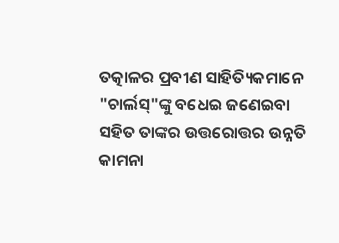ତତ୍କାଳର ପ୍ରବୀଣ ସାହିତ୍ୟିକମାନେ "ଚାର୍ଲସ୍"ଙ୍କୁ ବଧେଇ ଜଣେଇବା ସହିତ ତାଙ୍କର ଉତ୍ତରୋତ୍ତର ଉନ୍ନତି କାମନା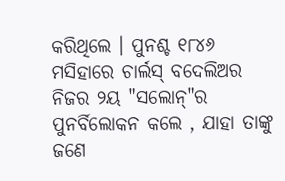କରିଥିଲେ । ପୁନଶ୍ଚ ୧୮୪୬ ମସିହାରେ ଚାର୍ଲସ୍ ବଦେଲିଅର ନିଜର ୨ୟ "ସଲୋନ୍"ର ପୁନର୍ବିଲୋକନ କଲେ , ଯାହା ତାଙ୍କୁ ଜଣେ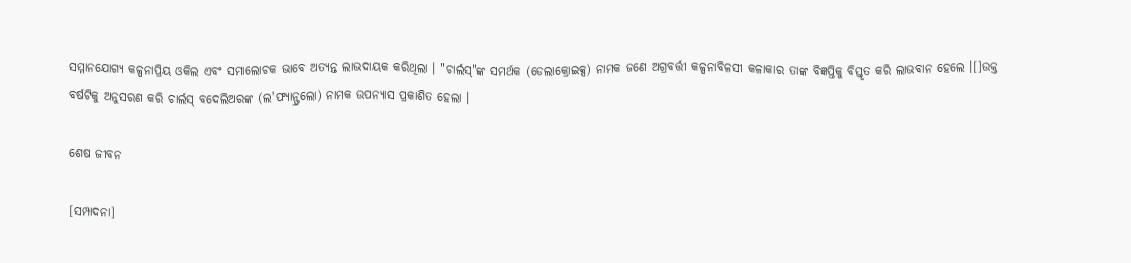ସମ୍ମାନଯୋଗ୍ୟ କଳ୍ପନାପ୍ରିୟ ଓକିଲ ଏବଂ ସମାଲୋଚକ ଭାବେ ଅତ୍ୟନ୍ତ ଲାଭଦାୟକ କରିଥିଲା । "ଚାର୍ଲସ୍"ଙ୍କ ସମର୍ଥକ (ଡେଲାକ୍ରୋଇକ୍ସ) ନାମକ ଜଣେ ଅଗ୍ରବର୍ତ୍ତୀ କଳ୍ପନାବିଳସୀ କଳାକାର ତାଙ୍କ ବିଜ୍ଞପ୍ତିକୁ ବିସ୍ତୃତ କରି ଲାଭବାନ ହେଲେ ।[]ଉକ୍ତ ବର୍ଷଟିକୁ ଅନୁସରଣ କରି ଚାର୍ଲସ୍ ବଦେଲିଅରଙ୍କ (ଲ'ଫ୍ୟାନ୍ଫ୍ରଲୋ) ନାମକ ଉପନ୍ୟାସ ପ୍ରକାଶିତ ହେଲା ।

ଶେଷ ଜୀବନ

[ସମ୍ପାଦନା]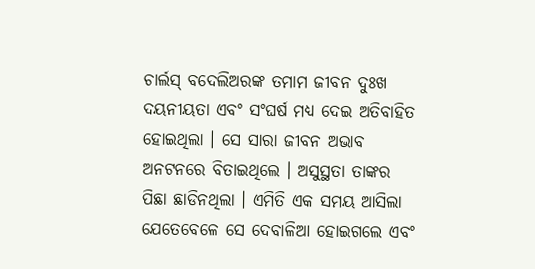ଚାର୍ଲସ୍ ବଦେଲିଅରଙ୍କ ତମାମ ଜୀବନ ଦୁଃଖ ଦୟନୀୟତା ଏବଂ ସଂଘର୍ଷ ମଧ୍ୟ ଦେଇ ଅତିବାହିତ ହୋଇଥିଲା । ସେ ସାରା ଜୀବନ ଅଭାବ ଅନଟନରେ ବିତାଇଥିଲେ । ଅସୁସ୍ଥତା ତାଙ୍କର ପିଛା ଛାଡିନଥିଲା । ଏମିତି ଏକ ସମୟ ଆସିଲା ଯେତେବେଳେ ସେ ଦେବାଳିଆ ହୋଇଗଲେ ଏବଂ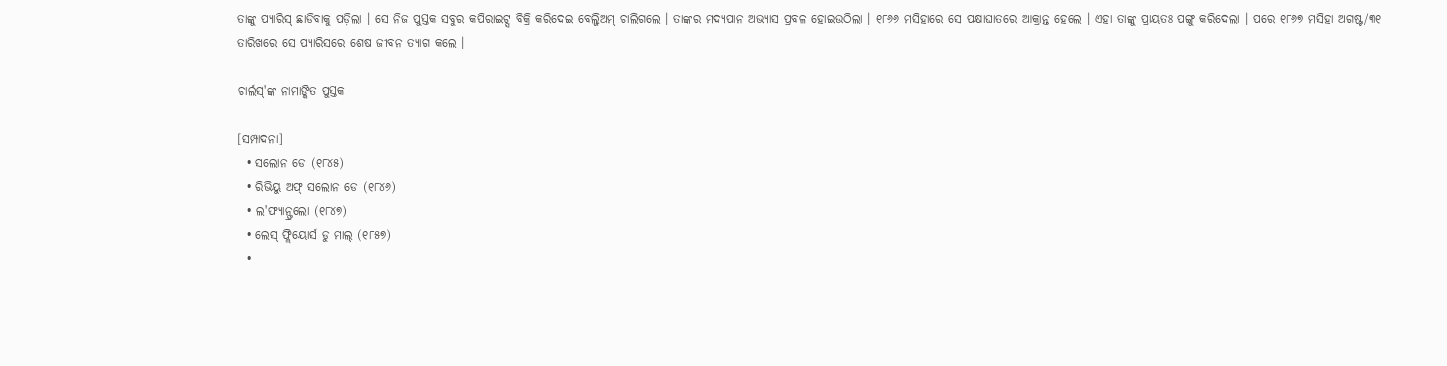ତାଙ୍କୁ ପ୍ୟାରିସ୍ ଛାଡିବାକୁ ପଡ଼ିଲା । ସେ ନିଜ ପୁସ୍ତକ ସବୁର କପିରାଇଟ୍ସ ବିକ୍ରି କରିଦେଇ ବେଲ୍ଜିଅମ୍ ଚାଲିଗଲେ । ତାଙ୍କର ମଦ୍ୟପାନ ଅଭ୍ୟାସ ପ୍ରବଳ ହୋଇଉଠିଲା । ୧୮୬୬ ମସିହାରେ ସେ ପକ୍ଷାଘାତରେ ଆକ୍ରାନ୍ତ ହେଲେ । ଏହା ତାଙ୍କୁ ପ୍ରାୟତଃ ପଙ୍ଗୁ କରିଦେଲା । ପରେ ୧୮୬୭ ମସିହା ଅଗଷ୍ଟ/୩୧ ତାରିଖରେ ସେ ପ୍ୟାରିସରେ ଶେଷ ଜୀବନ ତ୍ୟାଗ କଲେ ।

ଚାର୍ଲସ୍'ଙ୍କ ନାମାଙ୍କିତ ପୁସ୍ତକ

[ସମ୍ପାଦନା]
  • ସଲୋନ ଡେ (୧୮୪୫)
  • ରିଭିୟୁ ଅଫ୍ ସଲୋନ ଡେ (୧୮୪୬)
  • ଲ'ଫ୍ୟାନ୍ଫ୍ରଲୋ (୧୮୪୭)
  • ଲେସ୍ ଫ୍ଲିୟୋର୍ସ ଡୁ ମାଲ୍ (୧୮୫୭)
  •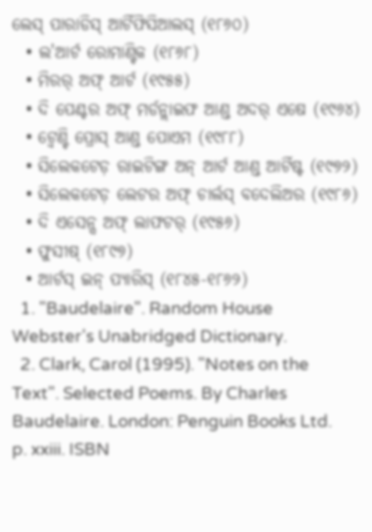ଲେସ୍ ପାରାଡିସ୍ ଆର୍ଟିଫିସିଆଲସ୍ (୧୮୬୦)
  • ଲ'ଆର୍ଟ ରୋମାଣ୍ଟିକ (୧୮୬୮)
  • ମିରର୍ ଅଫ୍ ଆର୍ଟ (୧୯୫୫)
  • ଦି ପେଣ୍ଟର ଅଫ୍ ମର୍ଡନ୍ଲାଇଫ ଆଣ୍ଡ ଅଦର୍ ଏଷେ (୧୯୬୪)
  • ଟ୍ୱେଣ୍ଟି ପ୍ରୋସ୍ ଆଣ୍ଡ ପୋଏମ (୧୯୮୮)
  • ସିଲେକଟେଡ଼ ରାଇଟିଙ୍ଗ ଅନ୍ ଆର୍ଟ ଆଣ୍ଡ ଆର୍ଟିଷ୍ଟ (୧୯୭୨)
  • ସିଲେକଟେଡ଼ ଲେଟର ଅଫ୍ ଚାର୍ଲସ୍ ବଦେଲିଅର (୧୯୮୬)
  • ଦି ଏସେନ୍ସ ଅଫ୍ ଲାଫଟର୍ (୧୯୫୬)
  • ଫୁସୀଷ୍ (୧୮୯୭)
  • ଆର୍ଟସ୍ ଇନ୍ ପ୍ୟାରିସ୍ (୧୮୪୫-୧୮୬୨)
  1. "Baudelaire". Random House Webster's Unabridged Dictionary.
  2. Clark, Carol (1995). "Notes on the Text". Selected Poems. By Charles Baudelaire. London: Penguin Books Ltd. p. xxiii. ISBN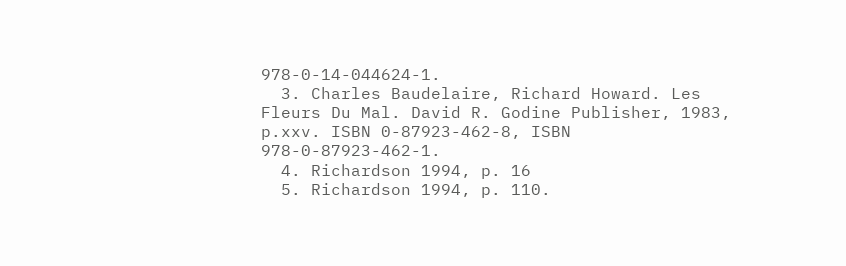978-0-14-044624-1.
  3. Charles Baudelaire, Richard Howard. Les Fleurs Du Mal. David R. Godine Publisher, 1983, p.xxv. ISBN 0-87923-462-8, ISBN 978-0-87923-462-1.
  4. Richardson 1994, p. 16
  5. Richardson 1994, p. 110.